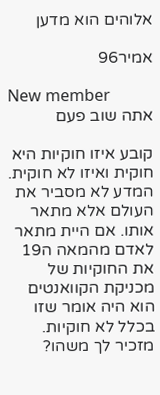אלוהים הוא מדען

אמיר96

New member
אתה שוב פעם

קובע איזו חוקיות היא חוקית ואיזו לא חוקית. המדע לא מסביר את העולם אלא מתאר אותו. אם היית מתאר לאדם מהמאה ה19 את החוקיות של מכניקת הקוואנטים הוא היה אומר שזו בכלל לא חוקיות. מזכיר לך משהו?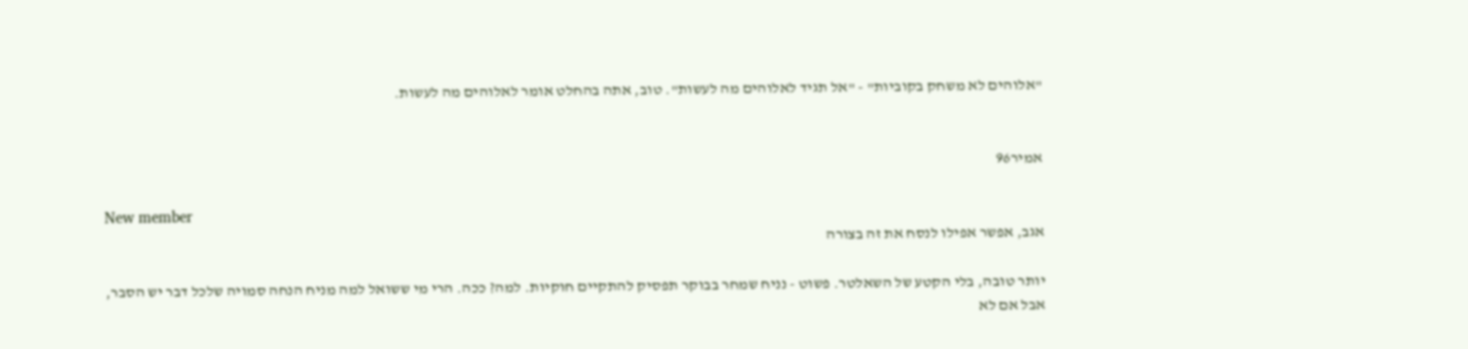"אלוהים לא משחק בקוביות" - "אל תגיד לאלוהים מה לעשות". טוב, אתה בהחלט אומר לאלוהים מה לעשות.


אמיר96

New member
אגב, אפשר אפילו לנסח את זה בצורה

יותר טובה, בלי הקטע של השאלטר. פשוט - נניח שמחר בבוקר תפסיק להתקיים חוקיות. למה? ככה. הרי מי ששואל למה מניח הנחה סמויה שלכל דבר יש הסבר, אבל אם לא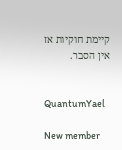קיימת חוקיות אז אין הסבר.


QuantumYael

New member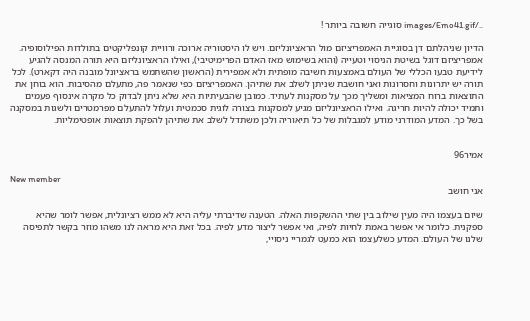../images/Emo41.gif סוגייה חשובה ביותר !

הדיון שניהלתם דן בסוגיית האמפריציזם מול הראציונליזם. ויש לו היסטוריה ארוכה ורוויית קונפליקטים בתולדות הפילוסופיה. אמפריציזם דוגל בשיטת הניסוי וטעייה (והוא בשימוש מאז האדם הפרימיטיבי), ואילו הראציונליזם היא תורה המנסה להגיע לידיעת טבעו הכללי של העולם באמצעות חשיבה מופתית ולא אמפירית (הראשון שהשתמש בראציונל מובנה היה דקארט). לכל תורה יש יתרונות וחסרונות ואני חושבת שניתן לשלב את שתיהן. האמפריציזם כפי שנאמר פה, מתעלם מהסיבות. הוא בוחן את התוצאות ברוח המציאות ומשליך מכך על מסקנות לעתיד. כמובן שהבעיתיות היא שלא ניתן לבדוק כל מקרה אינסוף פעמים ותמיד יכולה להיות חריגה. ואילו הראציונליזם מגיע למסקנות בצורה לוגית סכמטית ועלול להתעלם מפרמטרים ולשגות במסקנה בשל כך. המדע המודרני מודע למגבלות של כל תיאוריה ולכן משתדל לשלב את שתיהן להפקת תוצאות אופטימליות.


אמיר96

New member
אני חושב

שיום בעצמו היה מעין שילוב בין שתי ההשקפות האלה. הטענה שדיברתי עליה היא לא ממש רציונלית, אפשר לומר שהיא ספקנית. כלומר אי אפשר באמת לחיות לפיה, ואי אפשר ליצור מדע לפיה. בכל זאת היא מראה לנו משהו מוזר בקשר לתפיסה שלנו של העולם. המדע כשלעצמו הוא כמעט לגמריי ניסויי,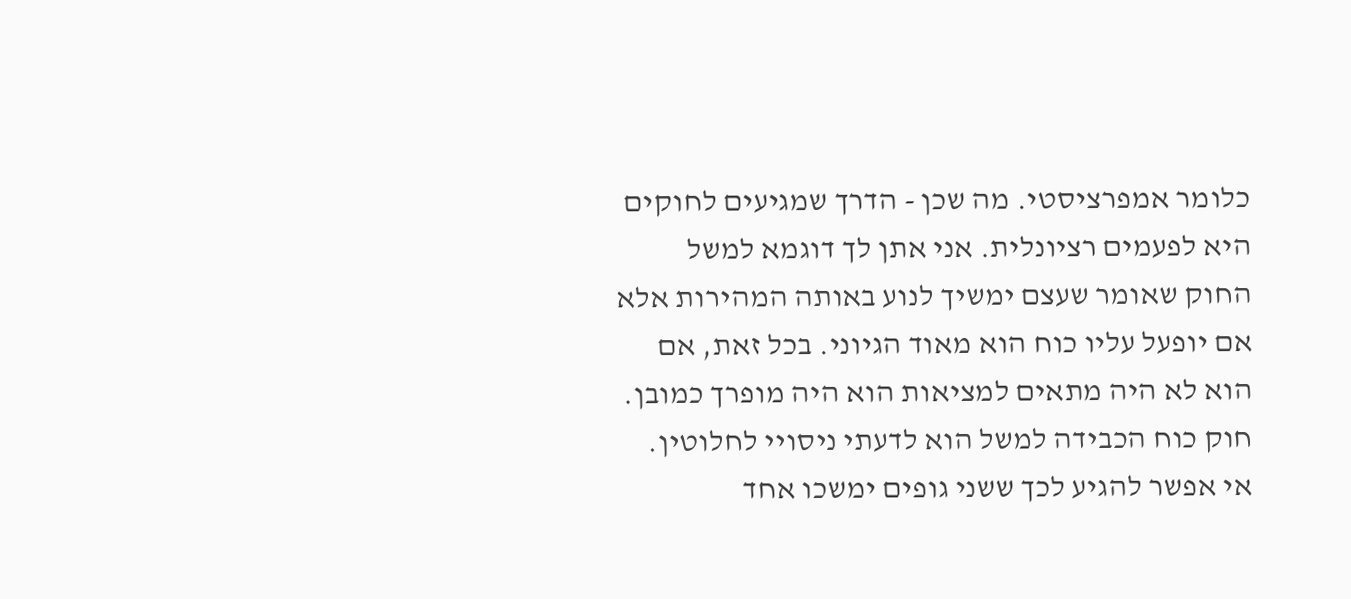כלומר אמפרציסטי. מה שכן - הדרך שמגיעים לחוקים היא לפעמים רציונלית. אני אתן לך דוגמא למשל החוק שאומר שעצם ימשיך לנוע באותה המהירות אלא אם יופעל עליו כוח הוא מאוד הגיוני. בכל זאת, אם הוא לא היה מתאים למציאות הוא היה מופרך כמובן. חוק כוח הכבידה למשל הוא לדעתי ניסויי לחלוטין. אי אפשר להגיע לכך ששני גופים ימשכו אחד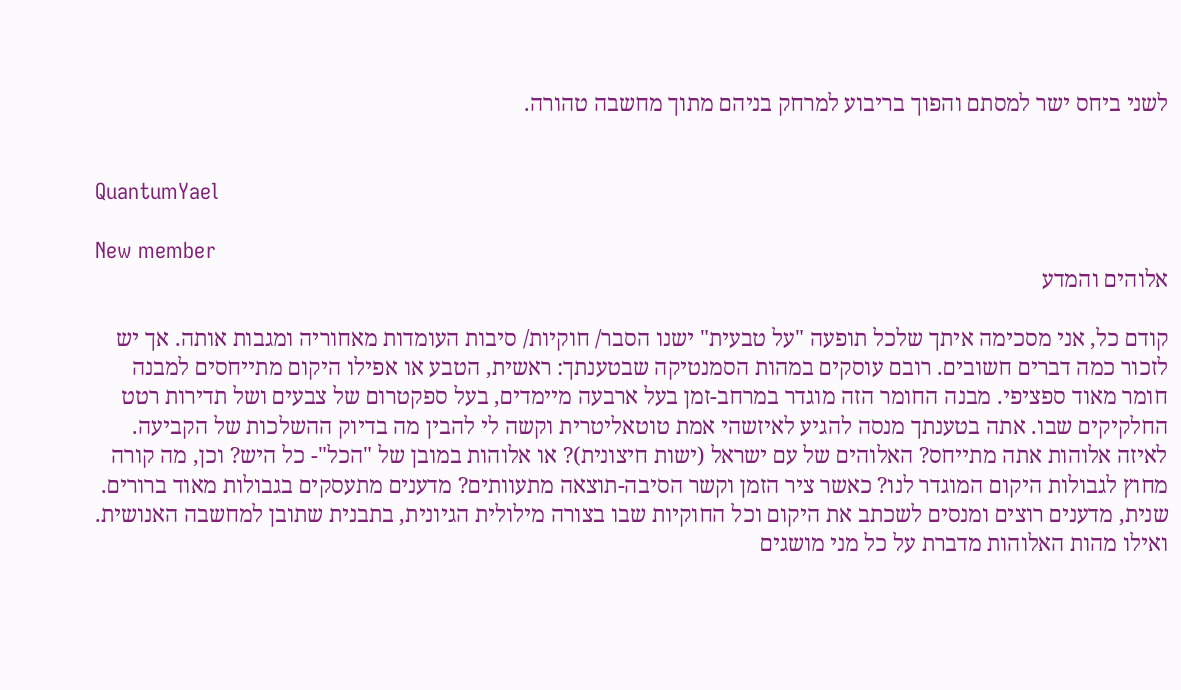לשני ביחס ישר למסתם והפוך בריבוע למרחק בניהם מתוך מחשבה טהורה.


QuantumYael

New member
אלוהים והמדע

קודם כל, אני מסכימה איתך שלכל תופעה "על טבעית" ישנו הסבר/ חוקיות/ סיבות העומדות מאחוריה ומגבות אותה. אך יש לזכור כמה דברים חשובים. רובם עוסקים במהות הסמנטיקה שבטענתך: ראשית, הטבע או אפילו היקום מתייחסים למבנה חומר מאוד ספציפי. מבנה החומר הזה מוגדר במרחב-זמן בעל ארבעה מיימדים, בעל ספקטרום של צבעים ושל תדירות רטט החלקיקים שבו. אתה בטענתך מנסה להגיע לאיזשהי אמת טוטאליטרית וקשה לי להבין מה בדיוק ההשלכות של הקביעה. לאיזה אלוהות אתה מתייחס? האלוהים של עם ישראל (ישות חיצונית)? או אלוהות במובן של "הכל"- כל היש? וכן, מה קורה מחוץ לגבולות היקום המוגדר לנו? כאשר ציר הזמן וקשר הסיבה-תוצאה מתעוותים? מדענים מתעסקים בגבולות מאוד ברורים. שנית, מדענים רוצים ומנסים לשכתב את היקום וכל החוקיות שבו בצורה מילולית הגיונית, בתבנית שתובן למחשבה האנושית. ואילו מהות האלוהות מדברת על כל מני מושגים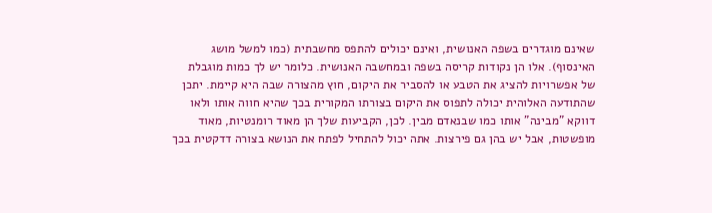שאינם מוגדרים בשפה האנושית, ואינם יכולים להתפס מחשבתית (כמו למשל מושג האינסוף). אלו הן נקודות קריסה בשפה ובמחשבה האנושית. כלומר יש לך כמות מוגבלת של אפשרויות להציג את הטבע או להסביר את היקום, חוץ מהצורה שבה היא קיימת. יתכן שהתודעה האלוהית יכולה לתפוס את היקום בצורתו המקורית בכך שהיא חווה אותו ולאו דווקא "מבינה" אותו כמו שבנאדם מבין. לכן, הקביעות שלך הן מאוד רומנטיות, מאוד מופשטות, אבל יש בהן גם פירצות. אתה יכול להתחיל לפתח את הנושא בצורה דדקטית בכך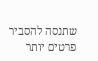שתנסה להסביר פרטים יותר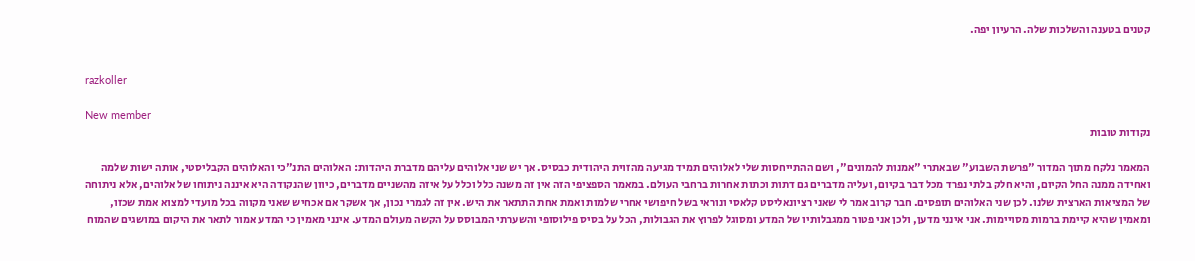קטנים בטענה והשלכות שלה. הרעיון יפה.


razkoller

New member
נקודות טובות

המאמר נלקח מתוך המדור "פרשת השבוע" שבאתרי "אמנות להמונים", ושם ההתייחסות שלי לאלוהים תמיד מגיעה מהזוית היהודית כבסיס. אך יש שני אלוהים עליהם מדברת היהדות: האלוהים התנ"כי והאלוהים הקבליסטי, אותה ישות שלמה ואחידה ממנה החל הקיום, והיא חלק בלתי נפרד מכל דבר בקיום, ועליה מדברים גם דתות וכתות אחרות ברחבי העולם. במאמר הספציפי הזה אין זה משנה כלל וכלל על איזה מהשניים מדברים, כיוון שהנקודה היא איננה ניתוחו של אלוהים, אלא ניתוחה של המציאות הארצית שלנו. לכן שני האלוהים תופסים. חבר קרוב אמר לי שאני רציונאליסט קלאסי ונוראי בשל חיפושי אחרי שלמות ואמת אחת התתאר את היש. אין זה לגמרי נכון, אך אשקר אם אכחיש שאני מקווה בכל מועדי למצוא אמת שכזו, ומאמין שהיא קיימת ברמות מסויימות. אני אינני מדען, ולכן אני פטור ממגבלותיו של המדע ומסוגל לפרוץ את הגבולות, הכל על בסיס פילוסופי והשערתי המבוסס על הקשה מעולם המדע. אינני מאמין כי המדע אמור לתאר את היקום במושגים שהמוח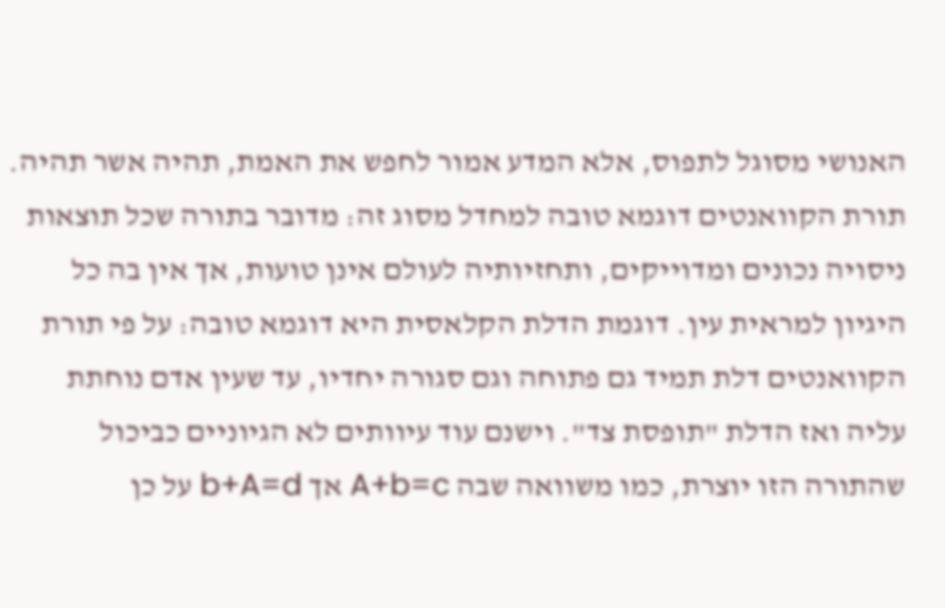האנושי מסוגל לתפוס, אלא המדע אמור לחפש את האמת, תהיה אשר תהיה. תורת הקוואנטים דוגמא טובה למחדל מסוג זה: מדובר בתורה שכל תוצאות ניסויה נכונים ומדוייקים, ותחזיותיה לעולם אינן טועות, אך אין בה כל היגיון למראית עין. דוגמת הדלת הקלאסית היא דוגמא טובה: על פי תורת הקוואנטים דלת תמיד גם פתוחה וגם סגורה יחדיו, עד שעין אדם נוחתת עליה ואז הדלת "תופסת צד". וישנם עוד עיוותים לא הגיוניים כביכול שהתורה הזו יוצרת, כמו משוואה שבה A+b=c אך b+A=d על כן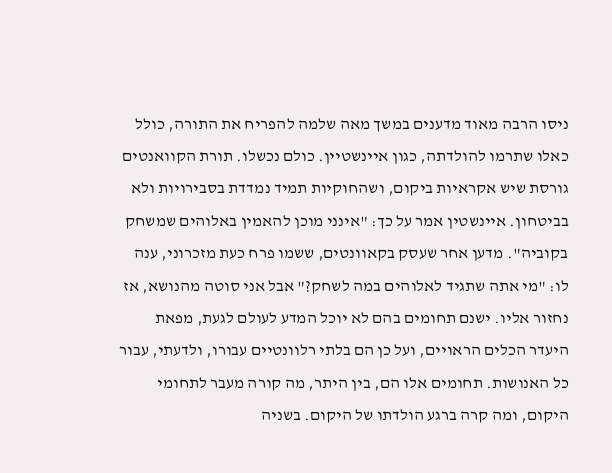ניסו הרבה מאוד מדענים במשך מאה שלמה להפריח את התורה, כולל כאלו שתרמו להולדתה, כגון איינשטיין. כולם נכשלו. תורת הקוואנטים גורסת שיש אקראיות ביקום, ושהחוקיות תמיד נמדדת בסבירויות ולא בביטחון. איינשטין אמר על כך: "אינני מוכן להאמין באלוהים שמשחק בקוביה". מדען אחר שעסק בקאוונטים, ששמו פרח כעת מזכרוני, ענה לו: "מי אתה שתגיד לאלוהים במה לשחק?" אבל אני סוטה מהנושא, אז נחזור אליו. ישנם תחומים בהם לא יוכל המדע לעולם לגעת, מפאת היעדר הכלים הראויים, ועל כן הם בלתי רלוונטיים עבורו, ולדעתי, עבור כל האנושות. תחומים אלו הם, בין היתר, מה קורה מעבר לתחומי היקום, ומה קרה ברגע הולדתו של היקום. בשניה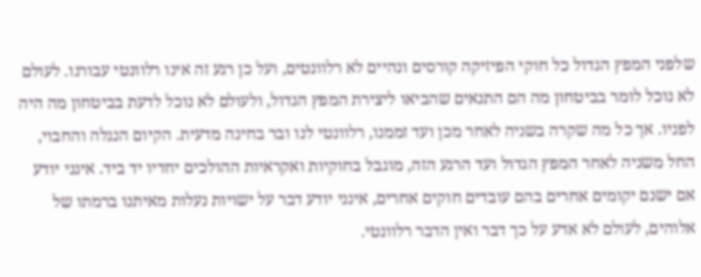שלפני המפץ הגדול כל חוקי הפיזיקה קורסים ונהיים לא רלוונטים, ועל כן רגע זה אינו רלוונטי עבורנו. לעולם לא נוכל לומר בביטחון מה הם התנאים שהביאו ליצירת המפץ הגדול, ולעולם לא נוכל לדעת בביטחון מה היה לפניו. אך כל מה שקרה בשניה לאחר מכן ועד זממנו, רלוונטי לנו ובר בחינה מדעית. הקיום הנגלה והחבוי, החל משניה לאחר המפץ הגדול ועד הרגע הזה, מוגבל בחוקיות ואקראיות ההולכים יחדיו יד ביד. אינני יודע אם ישנם יקומים אחרים בהם עובדים חוקים אחרים, אינני יודע דבר על ישויות נעלות מאיתנו ברמתו של אלוהים, לעולם לא אדע על כך דבר ואין הדבר רלוונטי.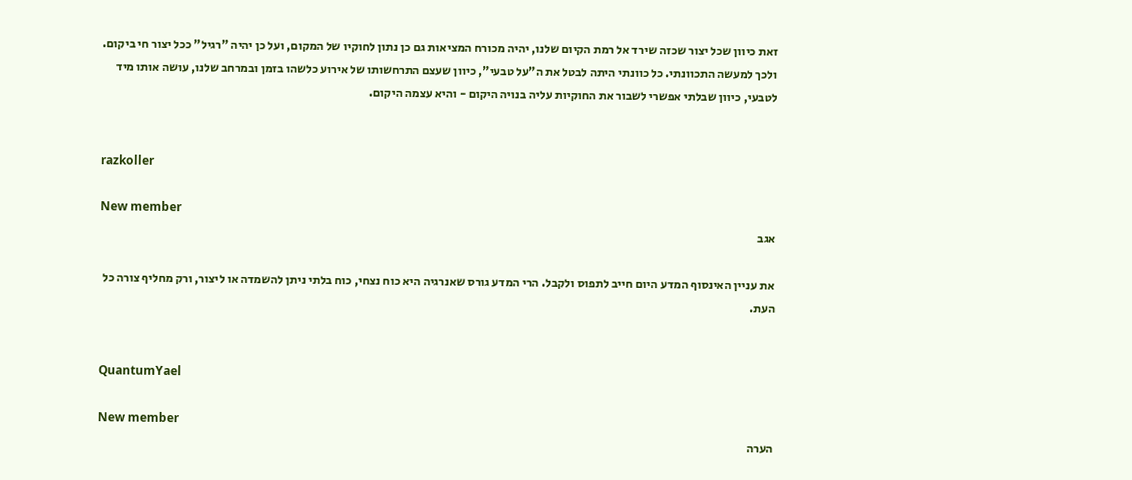זאת כיוון שכל יצור שכזה שירד אל רמת הקיום שלנו, יהיה מכורח המציאות גם כן נתון לחוקיו של המקום, ועל כן יהיה "רגיל" ככל יצור חי ביקום. ולכך למעשה התכוונתי. כל כוונתי היתה לבטל את ה"על טבעי", כיוון שעצם התרחשותו של אירוע כלשהו בזמן ובמרחב שלנו, עושה אותו מיד לטבעי, כיוון שבלתי אפשרי לשבור את החוקיות עליה בנויה היקום - והיא עצמה היקום.


razkoller

New member
אגב

את עניין האינסוף המדע היום חייב לתפוס ולקבל. הרי המדע גורס שאנרגיה היא כוח נצחי, כוח בלתי ניתן להשמדה או ליצור, ורק מחליף צורה כל העת.


QuantumYael

New member
הערה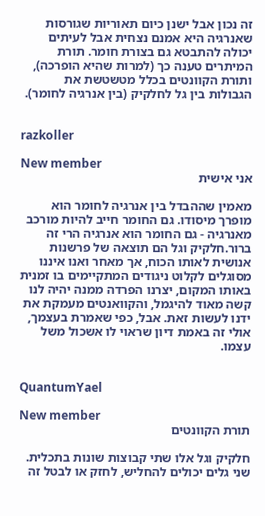זה נכון אבל ישנן כיום תאוריות שגורסות שאנרגיה היא אמנם נצחית אבל לעיתים יכולה להתבטא גם בצורת חומר. תורת המיתרים טענה כך (למרות שהיא הופרכה), ותורת הקוונטים בכלל מטשטשת את הגבולות בין גל לחלקיק (בין אנרגיה לחומר).


razkoller

New member
אני אישית

מאמין שההבדל בין אנרגיה לחומר הוא מופרך מיסודו. גם החומר חייב להיות מורכב מאנרגיה - גם החומר הוא אנרגיה הרי זה ברור.חלקיק וגל הם תוצאה של פרשנות אנושית לאותו הכוח, אך מאחר ואנו איננו מסוגלים לקלוט ניגודים המתקיימים בו זמנית באותו המקום, יצרנו הפרדה ממנה יהיה לנו קשה מאוד להיגמל, והקוואנטים מעמקת את ידנו לעשות זאת. אבל, כפי שאמרת בעצמך, אולי זה באמת דיון שראוי לו אשכול משל עצמו.


QuantumYael

New member
תורת הקוונטים

חלקיק וגל אלו שתי קבוצות שונות בתכלית. שני גלים יכולים להחליש, לחזק או לבטל זה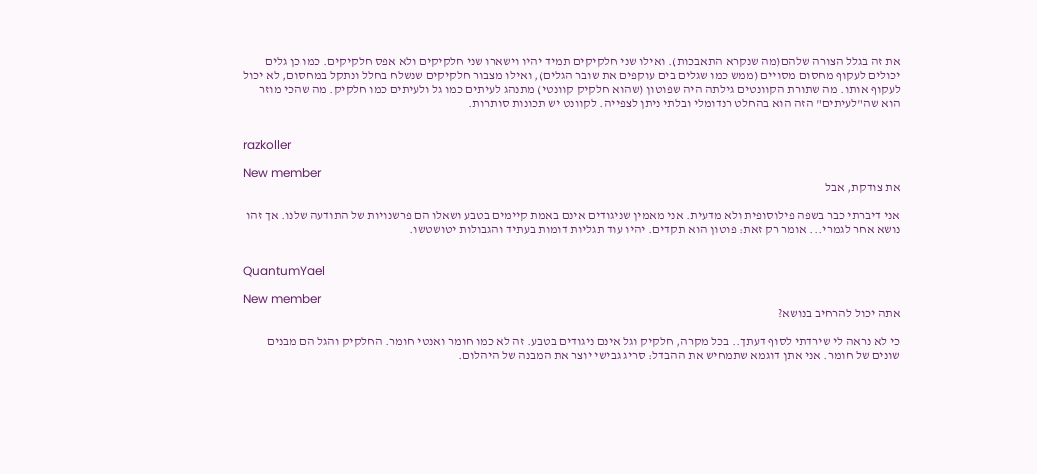את זה בגלל הצורה שלהם(מה שנקרא התאבכות). ואילו שני חלקיקים תמיד יהיו וישארו שני חלקיקים ולא אפס חלקיקים. כמו כן גלים יכולים לעקוף מחסום מסויים (ממש כמו שגלים בים עוקפים את שובר הגלים), ואילו מצבור חלקיקים שנשלח בחלל ונתקל במחסום, לא יכול לעקוף אותו. מה שתורת הקוונטים גילתה היה שפוטון (שהוא חלקיק קוונטי) מתנהג לעיתים כמו גל ולעיתים כמו חלקיק. מה שהכי מוזר הוא שה"לעיתים" הזה הוא בהחלט רנדומלי ובלתי ניתן לצפייה. לקוונט יש תכונות סותרות.


razkoller

New member
את צודקת, אבל

אני דיברתי כבר בשפה פילוסופית ולא מדעית. אני מאמין שניגודים אינם באמת קיימים בטבע ושאלו הם פרשנויות של התודעה שלנו. אך זהו נושא אחר לגמרי... אומר רק זאת: פוטון הוא תקדים. יהיו עוד תגליות דומות בעתיד והגבולות יטושטשו.


QuantumYael

New member
אתה יכול להרחיב בנושא?

כי לא נראה לי שירדתי לסוף דעתך.. בכל מקרה, חלקיק וגל אינם ניגודים בטבע. זה לא כמו חומר ואנטי חומר. החלקיק והגל הם מבנים שונים של חומר. אני אתן דוגמא שתמחיש את ההבדל: סריג גבישי יוצר את המבנה של היהלום.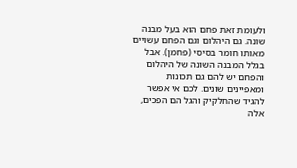ולעומת זאת פחם הוא בעל מבנה שונה. גם היהלום וגם הפחם עשויים מאותו חומר בסיסי (פחמן). אבל בגלל המבנה השונה של היהלום והפחם יש להם גם תכונות ומאפיינים שונים. לכם אי אפשר להגיד שהחלקיק והגל הם הפכים, אלה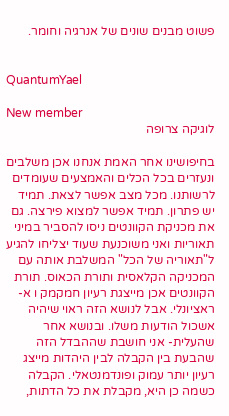פשוט מבנים שונים של אנרגיה וחומר.


QuantumYael

New member
לוגיקה צרופה

בחיפושינו אחר האמת אנחנו אכן משלבים ונעזרים בכל הכלים והאמצעים שעומדים לרשותנו. מכל מצב אפשר לצאת. תמיד יש פתרון. תמיד אפשר למצוא פירצה. גם את מכניקת הקוונטים ניסו להסביר במיני תאוריות ואני משוכנעת שעוד יצליחו להגיע ל"תאוריה של הכל" המשלבת אותה עם המכניקה הקלאסית ותורת הכאוס. תורת הקוונטים אכן מייצגת רעיון חמקמק ו א-ראציונלי. אבל לנושא הזה ראוי שיהיה אשכול הודעות משלו. ובנושא אחר שהעלית- אני חושבת שההבדל הזה שהבעת בין הקבלה לבין היהדות מייצג רעיון יותר עמוק ופונדמנטאלי. הקבלה כשמה כן היא, מקבלת את כל הדתות,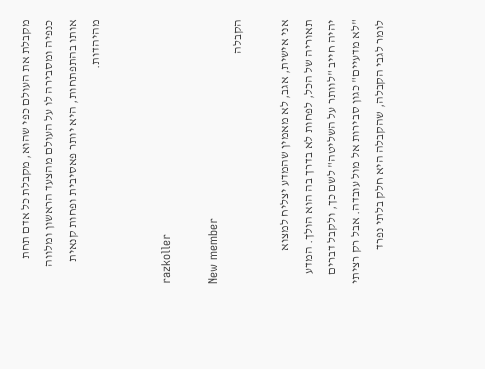מקבלת את העולם כפי שהוא, מקבלת כל אדם תחת כנפיה ומסבירה לו על העולם מהצעד הראשון ומלווה אותו בהתפתחות, היא יותר פאסיבית ופחות קנאית מהיהדות.


razkoller

New member
הקבלה

אני אישית, אגב, לא מאמין שהמדע יצליח למצוא תאוריה של הכל, לפחות לא בדרך בה הוא הולך. המדע יהיה חייב "לוותר על השליטה" לשם כך, ולקבל דברים "לא מדעיים" כגון סבירות אל מול עובדה. אבל רק רציתי לומר לגבי הקבלה, שהקבלה היא חלק בלתי נפרד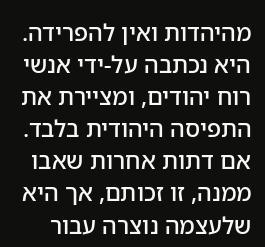מהיהדות ואין להפרידה. היא נכתבה על-ידי אנשי רוח יהודים, ומציירת את התפיסה היהודית בלבד. אם דתות אחרות שאבו ממנה, זו זכותם, אך היא שלעצמה נוצרה עבור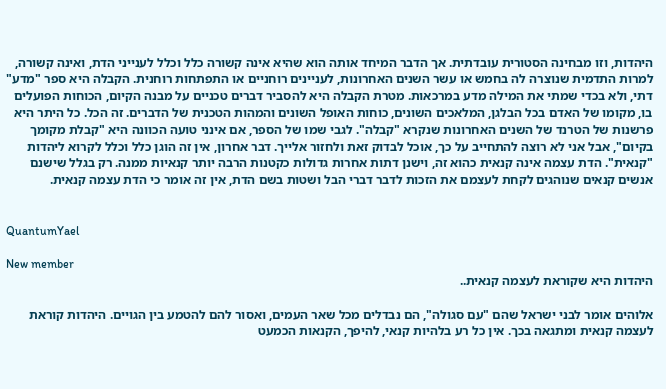היהדות, וזו מבחינה הסטורית עובדתית. אך הדבר המיחד אותה הוא שהיא אינה קשורה כלל וכלל לענייני הדת, ואינה קשורה, למרות התדמית שנוצרה לה בחמש או עשר השנים האחרונות, לעניינים רוחניים או התפתחות רוחנית. הקבלה היא ספר "מדע" דתי, ולא בכדי שמתי את המילה מדע במרכאות. מטרת הקבלה היא להסביר דברים טכניים על מבנה הקיום, הכוחות הפועלים בו, מקומו של האדם בכל הבלגן, המלאכים השונים, כוחות האופל השונים והמהות הטכנית של הדברים. זה הכל. כל היתר היא פרשנות של הטרנד של השנים האחרונות שנקרא "קבלה". לגבי שמו של הספר, אם אינני טועה הכוונה היא "קבלת מקומך בקיום", אבל אני לא רוצה להתחייב על כך, אוכל לבדוק זאת ולחזור אלייך. דבר אחרון, אין זה הוגן כלל וכלל לקרוא ליהדות "קנאית". הדת עצמה אינה קנאית כהוא זה, וישנן דתות אחרות גדולות כקטנות הרבה יותר קנאיות ממנה. רק בגלל שישנם אנשים קנאים שנוהגים לקחת לעצמם את הזכות לדבר דברי הבל ושטות בשם הדת, אין זה אומר כי הדת עצמה קנאית.


QuantumYael

New member
היהדות היא שקוראת לעצמה קנאית..

אלוהים אומר לבני ישראל שהם "עם סגולה", הם נבדלים מכל שאר העמים, ואסור להם להטמע בין הגויים. היהדות קוראת לעצמה קנאית ומתגאה בכך. אין כל רע בלהיות קנאי, להיפך, הקנאות הכמעט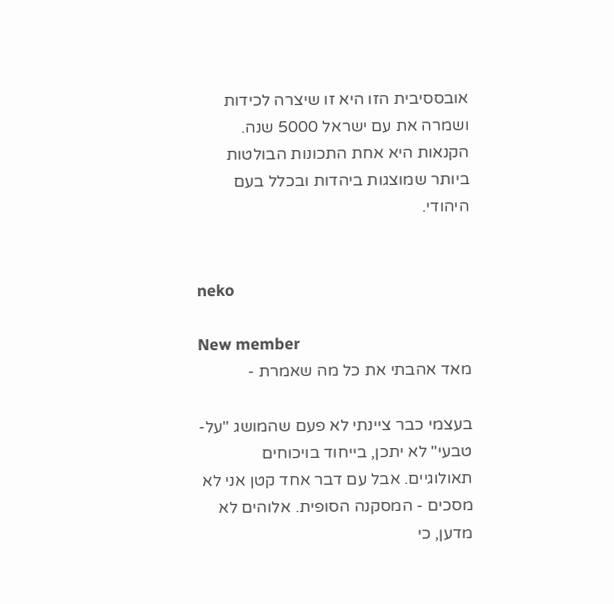אובססיבית הזו היא זו שיצרה לכידות ושמרה את עם ישראל 5000 שנה. הקנאות היא אחת התכונות הבולטות ביותר שמוצגות ביהדות ובכלל בעם היהודי.


neko

New member
מאד אהבתי את כל מה שאמרת -

בעצמי כבר ציינתי לא פעם שהמושג "על-טבעי" לא יתכן, בייחוד בויכוחים תאולוגיים. אבל עם דבר אחד קטן אני לא מסכים - המסקנה הסופית. אלוהים לא מדען, כי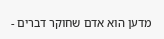מדען הוא אדם שחוקר דברים -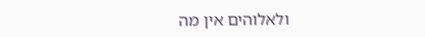ולאלוהים אין מה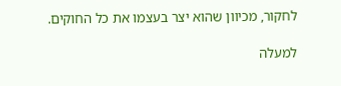לחקור, מכיוון שהוא יצר בעצמו את כל החוקים.

למעלה